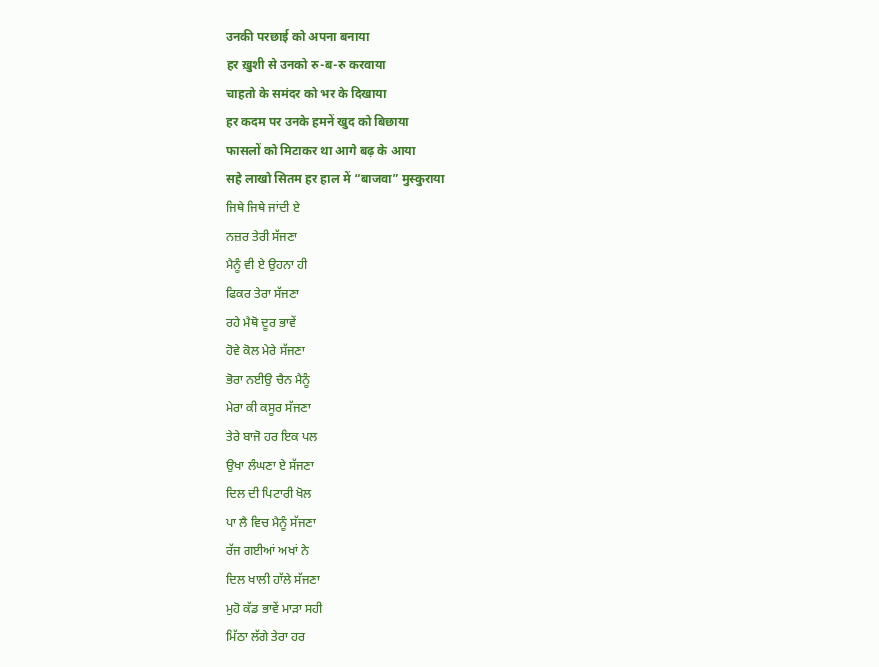उनकी परछाई को अपना बनाया
हर ख़ुशी से उनको रु-ब-रु करवाया
चाहतो के समंदर को भर के दिखाया
हर कदम पर उनके हमनें खुद को बिछाया
फासलों को मिटाकर था आगे बढ़ के आया
सहे लाखो सितम हर हाल में “बाजवा” मुस्कुराया
ਜਿਥੇ ਜਿਥੇ ਜਾਂਦੀ ਏ
ਨਜ਼ਰ ਤੇਰੀ ਸੱਜਣਾ
ਮੈਨੂੰ ਵੀ ਏ ਉਹਨਾ ਹੀ
ਫਿਕਰ ਤੇਰਾ ਸੱਜਣਾ
ਰਹੇ ਮੈਥੋ ਦੂਰ ਭਾਵੇਂ
ਹੋਵੇ ਕੋਲ ਮੇਰੇ ਸੱਜਣਾ
ਭੋਰਾ ਨਈਉ ਚੈਨ ਮੈਨੂੰ
ਮੇਰਾ ਕੀ ਕਸੂਰ ਸੱਜਣਾ
ਤੇਰੇ ਬਾਜੋ ਹਰ ਇਕ ਪਲ
ਉਖਾ ਲੰਘਣਾ ਏ ਸੱਜਣਾ
ਦਿਲ ਦੀ ਪਿਟਾਰੀ ਖੋਲ
ਪਾ ਲੈ ਵਿਚ ਮੈਨੂੰ ਸੱਜਣਾ
ਰੱਜ ਗਈਆਂ ਅਖਾਂ ਨੇ
ਦਿਲ ਖਾਲੀ ਹਾੱਲੇ ਸੱਜਣਾ
ਮੁਹੋ ਕੱਡ ਭਾਵੇਂ ਮਾੜਾ ਸਹੀ
ਮਿੱਠਾ ਲੱਗੇ ਤੇਰਾ ਹਰ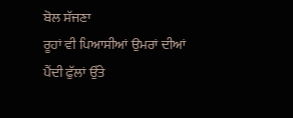ਬੋਲ ਸੱਜਣਾ
ਰੂਹਾਂ ਵੀ ਪਿਆਸੀਆਂ ਉਮਰਾਂ ਦੀਆਂ
ਪੈਂਦੀ ਫੁੱਲਾਂ ਉੱਤੇ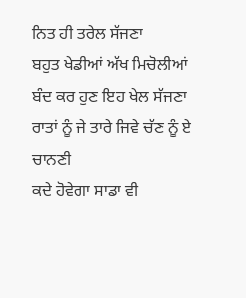ਨਿਤ ਹੀ ਤਰੇਲ ਸੱਜਣਾ
ਬਹੁਤ ਖੇਡੀਆਂ ਅੱਖ ਮਿਚੋਲੀਆਂ
ਬੰਦ ਕਰ ਹੁਣ ਇਹ ਖੇਲ ਸੱਜਣਾ
ਰਾਤਾਂ ਨੂੰ ਜੇ ਤਾਰੇ ਜਿਵੇ ਚੱਣ ਨੂੰ ਏ ਚਾਨਣੀ
ਕਦੇ ਹੋਵੇਗਾ ਸਾਡਾ ਵੀ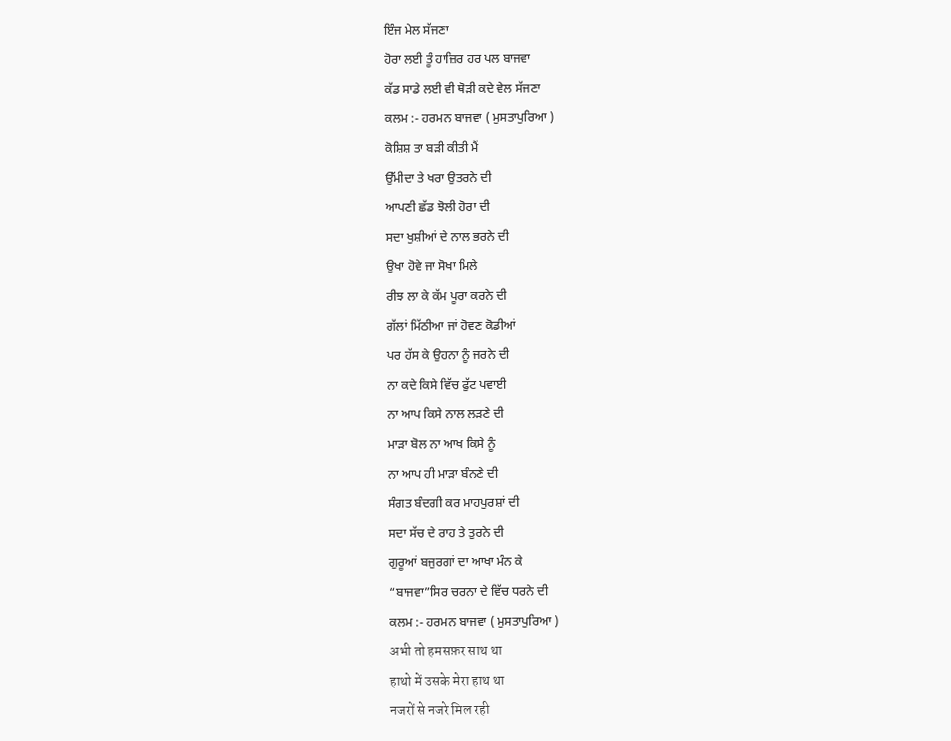ਇੰਜ ਮੇਲ ਸੱਜਣਾ
ਹੋਰਾ ਲਈ ਤੂੰ ਹਾਜ਼ਿਰ ਹਰ ਪਲ ਬਾਜਵਾ
ਕੱਡ ਸਾਡੇ ਲਈ ਵੀ ਥੋੜੀ ਕਦੇ ਵੇਲ ਸੱਜਣਾ
ਕਲਮ :- ਹਰਮਨ ਬਾਜਵਾ ( ਮੁਸਤਾਪੁਰਿਆ )
ਕੋਸ਼ਿਸ਼ ਤਾ ਬੜੀ ਕੀਤੀ ਮੈਂ
ਉੱਮੀਦਾ ਤੇ ਖਰਾ ਉਤਰਨੇ ਦੀ
ਆਪਣੀ ਛੱਡ ਝੋਲੀ ਹੋਰਾ ਦੀ
ਸਦਾ ਖੁਸ਼ੀਆਂ ਦੇ ਨਾਲ ਭਰਨੇ ਦੀ
ਉਖਾ ਹੋਵੇ ਜਾ ਸੋਖਾ ਮਿਲੇ
ਰੀਝ ਲਾ ਕੇ ਕੱਮ ਪੂਰਾ ਕਰਨੇ ਦੀ
ਗੱਲਾਂ ਮਿੱਠੀਆ ਜਾਂ ਹੋਵਣ ਕੋਡੀਆਂ
ਪਰ ਹੱਸ ਕੇ ਉਹਨਾ ਨੂੰ ਜਰਨੇ ਦੀ
ਨਾ ਕਦੇ ਕਿਸੇ ਵਿੱਚ ਫੁੱਟ ਪਵਾਈ
ਨਾ ਆਪ ਕਿਸੇ ਨਾਲ ਲੜਣੇ ਦੀ
ਮਾੜਾ ਬੋਲ ਨਾ ਆਖ ਕਿਸੇ ਨੂੰ
ਨਾ ਆਪ ਹੀ ਮਾੜਾ ਬੰਨਣੇ ਦੀ
ਸੰਗਤ ਬੰਦਗੀ ਕਰ ਮਾਹਪੁਰਸ਼ਾਂ ਦੀ
ਸਦਾ ਸੱਚ ਦੇ ਰਾਹ ਤੇ ਤੁਰਨੇ ਦੀ
ਗੁਰੂਆਂ ਬਜੁਰਗਾਂ ਦਾ ਆਖਾ ਮੰਨ ਕੇ
“ਬਾਜਵਾ”ਸਿਰ ਚਰਨਾ ਦੇ ਵਿੱਚ ਧਰਨੇ ਦੀ
ਕਲਮ :- ਹਰਮਨ ਬਾਜਵਾ ( ਮੁਸਤਾਪੁਰਿਆ )
अभी तो हमसफ़र साथ था
हाथो में उसके मेरा हाथ था
नजरों से नजरे मिल रही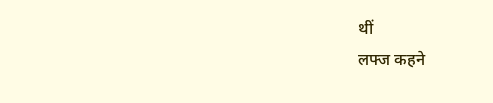थीं
लफ्ज कहने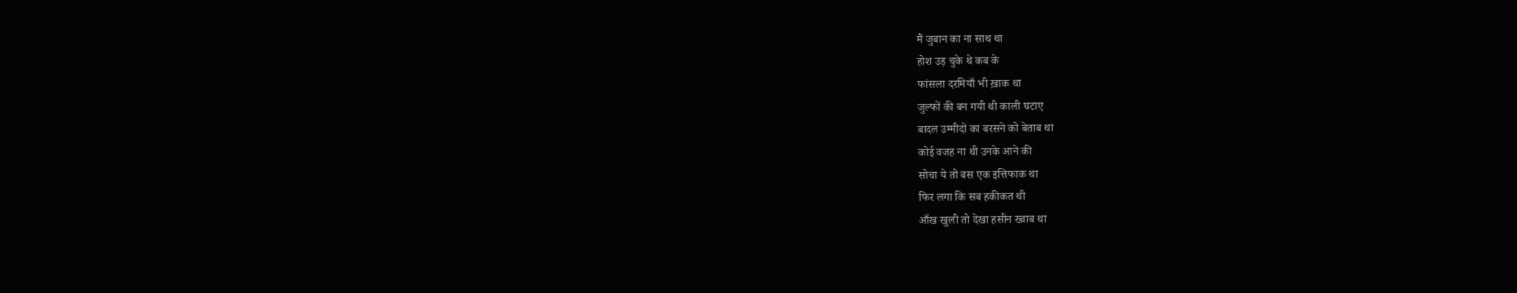मैं जुबान का ना साथ था
होश उड़ चुके थे कब के
फांसला दरमियाँ भी ख़ाक था
जुल्फों की बन गयी थी काली घटाए
बादल उम्मीदों का बरसने को बेताब था
कोई वजह ना थी उनके आने की
सोचा ये तो बस एक इत्तिफाक था
फिर लगा कि सब हकीकत थी
आँख खुली तो देखा हसीन ख्वाब था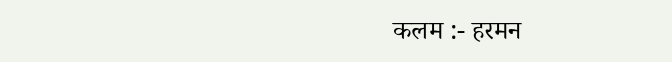कलम :- हरमन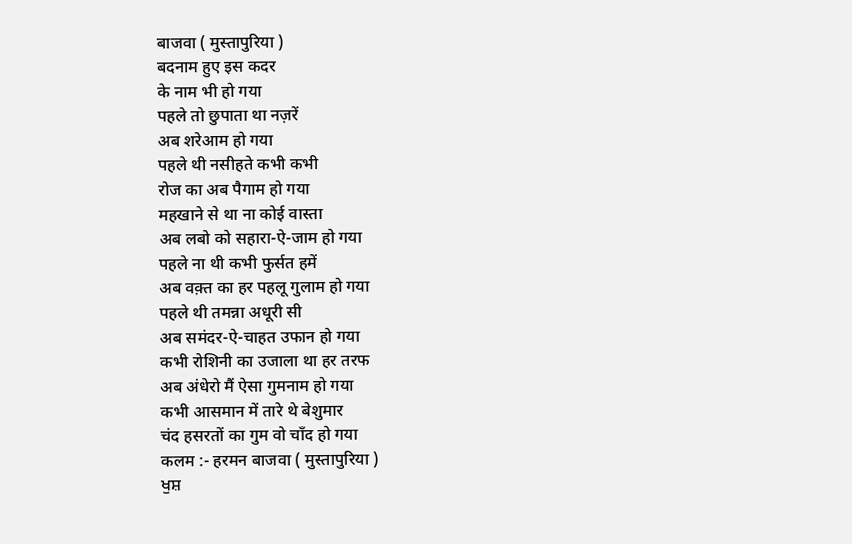बाजवा ( मुस्तापुरिया )
बदनाम हुए इस कदर
के नाम भी हो गया
पहले तो छुपाता था नज़रें
अब शरेआम हो गया
पहले थी नसीहते कभी कभी
रोज का अब पैगाम हो गया
महखाने से था ना कोई वास्ता
अब लबो को सहारा-ऐ-जाम हो गया
पहले ना थी कभी फुर्सत हमें
अब वक़्त का हर पहलू गुलाम हो गया
पहले थी तमन्ना अधूरी सी
अब समंदर-ऐ-चाहत उफान हो गया
कभी रोशिनी का उजाला था हर तरफ
अब अंधेरो मैं ऐसा गुमनाम हो गया
कभी आसमान में तारे थे बेशुमार
चंद हसरतों का गुम वो चाँद हो गया
कलम :- हरमन बाजवा ( मुस्तापुरिया )
ਖੁਸ਼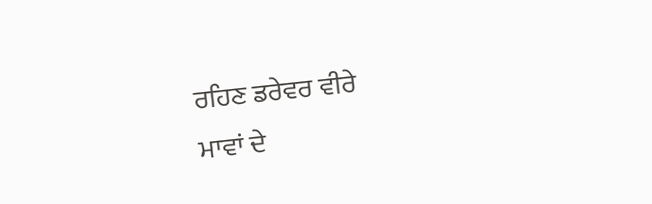ਰਹਿਣ ਡਰੇਵਰ ਵੀਰੇ
ਮਾਵਾਂ ਦੇ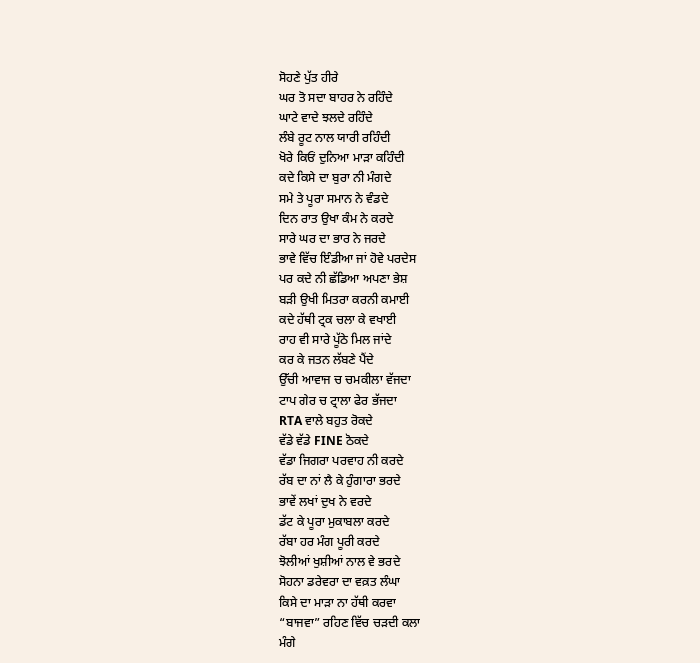ਸੋਹਣੇ ਪੁੱਤ ਹੀਰੇ
ਘਰ ਤੋ ਸਦਾ ਬਾਹਰ ਨੇ ਰਹਿੰਦੇ
ਘਾਟੇ ਵਾਦੇ ਝਲਦੇ ਰਹਿੰਦੇ
ਲੰਬੇ ਰੂਟ ਨਾਲ ਯਾਰੀ ਰਹਿੰਦੀ
ਖੋਰੇ ਕਿਓਂ ਦੁਨਿਆ ਮਾੜਾ ਕਹਿੰਦੀ
ਕਦੇ ਕਿਸੇ ਦਾ ਬੁਰਾ ਨੀ ਮੰਗਦੇ
ਸਮੇ ਤੇ ਪੂਰਾ ਸਮਾਨ ਨੇ ਵੰਡਦੇ
ਦਿਨ ਰਾਤ ਉਖਾ ਕੰਮ ਨੇ ਕਰਦੇ
ਸਾਰੇ ਘਰ ਦਾ ਭਾਰ ਨੇ ਜਰਦੇ
ਭਾਵੇ ਵਿੱਚ ਇੰਡੀਆ ਜਾਂ ਹੋਵੇ ਪਰਦੇਸ
ਪਰ ਕਦੇ ਨੀ ਛੱਡਿਆ ਅਪਣਾ ਭੇਸ਼
ਬੜੀ ਉਖੀ ਮਿਤਰਾ ਕਰਨੀ ਕਮਾਈ
ਕਦੇ ਹੱਥੀ ਟ੍ਰਕ ਚਲਾ ਕੇ ਵਖਾਈ
ਰਾਹ ਵੀ ਸਾਰੇ ਪੂੱਠੇ ਮਿਲ ਜਾਂਦੇ
ਕਰ ਕੇ ਜਤਨ ਲੱਬਣੇ ਪੈਂਦੇ
ਉੱਚੀ ਆਵਾਜ ਚ ਚਮਕੀਲਾ ਵੱਜਦਾ
ਟਾਪ ਗੇਰ ਚ ਟ੍ਰਾਲਾ ਫੇਰ ਭੱਜਦਾ
RTA ਵਾਲੇ ਬਹੁਤ ਰੋਕਦੇ
ਵੱਡੇ ਵੱਡੇ FINE ਠੋਕਦੇ
ਵੱਡਾ ਜਿਗਰਾ ਪਰਵਾਹ ਨੀ ਕਰਦੇ
ਰੱਬ ਦਾ ਨਾਂ ਲੈ ਕੇ ਹੁੰਗਾਰਾ ਭਰਦੇ
ਭਾਵੇਂ ਲਖਾਂ ਦੁਖ ਨੇ ਵਰਦੇ
ਡੱਟ ਕੇ ਪੂਰਾ ਮੁਕਾਬਲਾ ਕਰਦੇ
ਰੱਬਾ ਹਰ ਮੰਗ ਪੂਰੀ ਕਰਦੇ
ਝੋਲੀਆਂ ਖੁਸ਼ੀਆਂ ਨਾਲ ਵੇ ਭਰਦੇ
ਸੋਹਨਾ ਡਰੇਵਰਾ ਦਾ ਵਕ਼ਤ ਲੰਘਾ
ਕਿਸੇ ਦਾ ਮਾੜਾ ਨਾ ਹੱਥੀ ਕਰਵਾ
“ਬਾਜਵਾ” ਰਹਿਣ ਵਿੱਚ ਚੜਦੀ ਕਲਾ
ਮੰਗੇ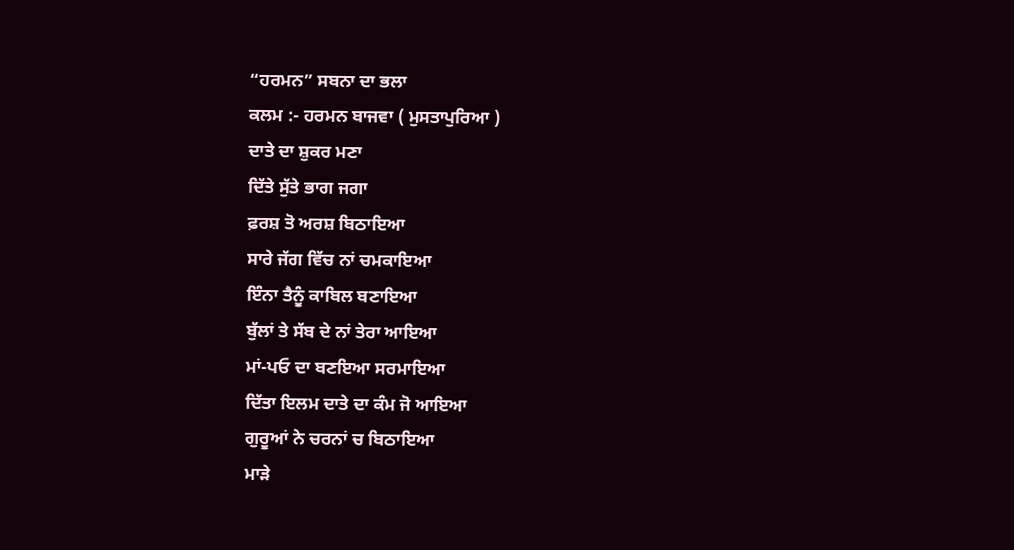“ਹਰਮਨ” ਸਬਨਾ ਦਾ ਭਲਾ
ਕਲਮ :- ਹਰਮਨ ਬਾਜਵਾ ( ਮੁਸਤਾਪੁਰਿਆ )
ਦਾਤੇ ਦਾ ਸ਼ੁਕਰ ਮਣਾ
ਦਿੱਤੇ ਸੁੱਤੇ ਭਾਗ ਜਗਾ
ਫ਼ਰਸ਼ ਤੋ ਅਰਸ਼ ਬਿਠਾਇਆ
ਸਾਰੇ ਜੱਗ ਵਿੱਚ ਨਾਂ ਚਮਕਾਇਆ
ਇੰਨਾ ਤੈਨੂੰ ਕਾਬਿਲ ਬਣਾਇਆ
ਬੁੱਲਾਂ ਤੇ ਸੱਬ ਦੇ ਨਾਂ ਤੇਰਾ ਆਇਆ
ਮਾਂ-ਪਓ ਦਾ ਬਣਇਆ ਸਰਮਾਇਆ
ਦਿੱਤਾ ਇਲਮ ਦਾਤੇ ਦਾ ਕੰਮ ਜੋ ਆਇਆ
ਗੁਰੂਆਂ ਨੇ ਚਰਨਾਂ ਚ ਬਿਠਾਇਆ
ਮਾੜੇ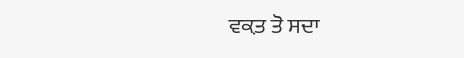ਵਕ਼ਤ ਤੋ ਸਦਾ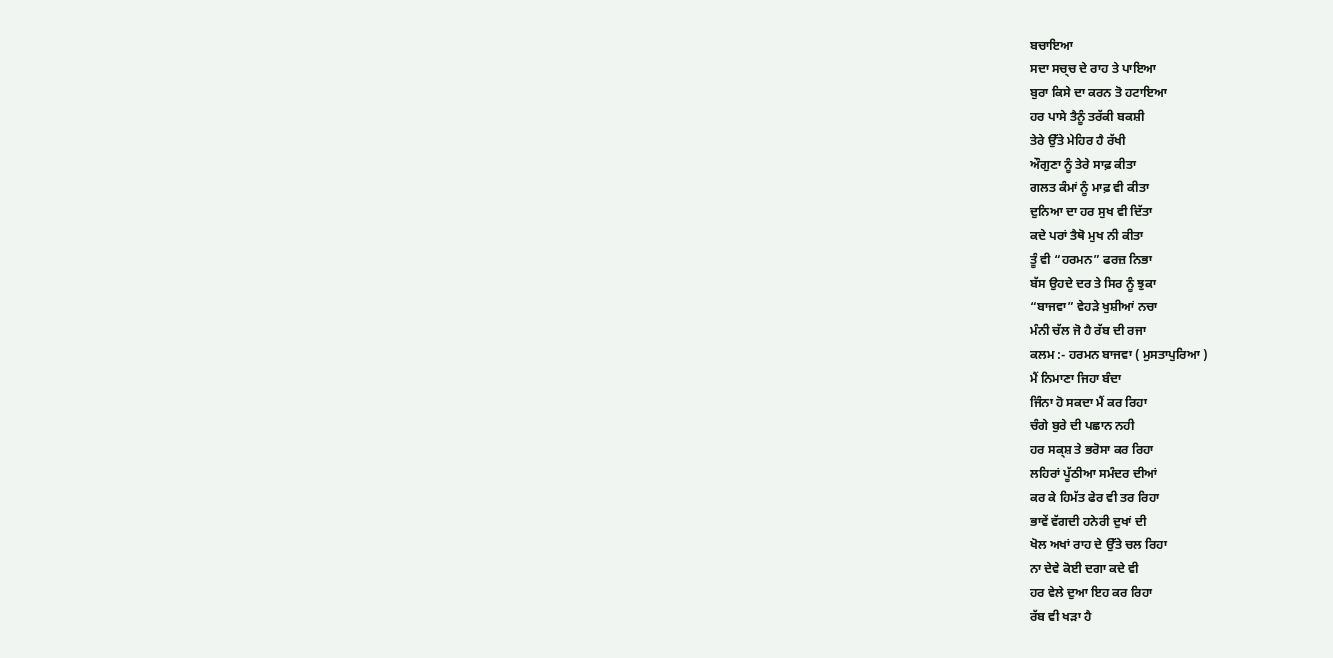ਬਚਾਇਆ
ਸਦਾ ਸਚ੍ਚ ਦੇ ਰਾਹ ਤੇ ਪਾਇਆ
ਬੁਰਾ ਕਿਸੇ ਦਾ ਕਰਨ ਤੋ ਹਟਾਇਆ
ਹਰ ਪਾਸੇ ਤੈਨੂੰ ਤਰੱਕੀ ਬਕਸ਼ੀ
ਤੇਰੇ ਉੱਤੇ ਮੇਹਿਰ ਹੈ ਰੱਖੀ
ਔਗੁਣਾ ਨੂੰ ਤੇਰੇ ਸਾਫ਼ ਕੀਤਾ
ਗਲਤ ਕੰਮਾਂ ਨੂੰ ਮਾਫ਼ ਵੀ ਕੀਤਾ
ਦੁਨਿਆ ਦਾ ਹਰ ਸੁਖ ਵੀ ਦਿੱਤਾ
ਕਦੇ ਪਰਾਂ ਤੈਥੋ ਮੁਖ ਨੀ ਕੀਤਾ
ਤੂੰ ਵੀ “ਹਰਮਨ” ਫਰਜ਼ ਨਿਭਾ
ਬੱਸ ਉਹਦੇ ਦਰ ਤੇ ਸਿਰ ਨੂੰ ਝੁਕਾ
“ਬਾਜਵਾ” ਵੇਹੜੇ ਖੁਸ਼ੀਆਂ ਨਚਾ
ਮੰਨੀ ਚੱਲ ਜੋ ਹੈ ਰੱਬ ਦੀ ਰਜਾ
ਕਲਮ :- ਹਰਮਨ ਬਾਜਵਾ ( ਮੁਸਤਾਪੁਰਿਆ )
ਮੈਂ ਨਿਮਾਣਾ ਜਿਹਾ ਬੰਦਾ
ਜਿੰਨਾ ਹੋ ਸਕਦਾ ਮੈਂ ਕਰ ਰਿਹਾ
ਚੰਗੇ ਬੁਰੇ ਦੀ ਪਛਾਨ ਨਹੀ
ਹਰ ਸਕ੍ਸ਼ ਤੇ ਭਰੋਸਾ ਕਰ ਰਿਹਾ
ਲਹਿਰਾਂ ਪੂੱਠੀਆ ਸਮੰਦਰ ਦੀਆਂ
ਕਰ ਕੇ ਹਿਮੱਤ ਫੇਰ ਵੀ ਤਰ ਰਿਹਾ
ਭਾਵੇਂ ਵੱਗਦੀ ਹਨੇਰੀ ਦੁਖਾਂ ਦੀ
ਖੋਲ ਅਖਾਂ ਰਾਹ ਦੇ ਉੱਤੇ ਚਲ ਰਿਹਾ
ਨਾ ਦੇਵੇ ਕੋਈ ਦਗਾ ਕਦੇ ਵੀ
ਹਰ ਵੇਲੇ ਦੁਆ ਇਹ ਕਰ ਰਿਹਾ
ਰੱਬ ਵੀ ਖੜਾ ਹੈ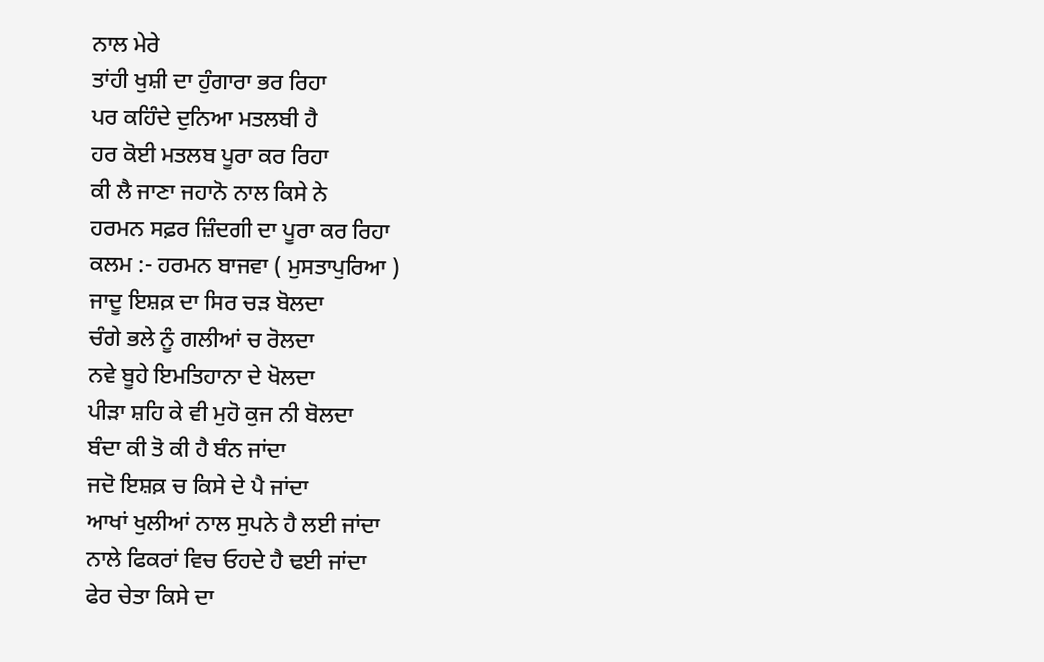ਨਾਲ ਮੇਰੇ
ਤਾਂਹੀ ਖੁਸ਼ੀ ਦਾ ਹੁੰਗਾਰਾ ਭਰ ਰਿਹਾ
ਪਰ ਕਹਿੰਦੇ ਦੁਨਿਆ ਮਤਲਬੀ ਹੈ
ਹਰ ਕੋਈ ਮਤਲਬ ਪੂਰਾ ਕਰ ਰਿਹਾ
ਕੀ ਲੈ ਜਾਣਾ ਜਹਾਨੋ ਨਾਲ ਕਿਸੇ ਨੇ
ਹਰਮਨ ਸਫ਼ਰ ਜ਼ਿੰਦਗੀ ਦਾ ਪੂਰਾ ਕਰ ਰਿਹਾ
ਕਲਮ :- ਹਰਮਨ ਬਾਜਵਾ ( ਮੁਸਤਾਪੁਰਿਆ )
ਜਾਦੂ ਇਸ਼ਕ਼ ਦਾ ਸਿਰ ਚੜ ਬੋਲਦਾ
ਚੰਗੇ ਭਲੇ ਨੂੰ ਗਲੀਆਂ ਚ ਰੋਲਦਾ
ਨਵੇ ਬੂਹੇ ਇਮਤਿਹਾਨਾ ਦੇ ਖੋਲਦਾ
ਪੀੜਾ ਸ਼ਹਿ ਕੇ ਵੀ ਮੁਹੋ ਕੁਜ ਨੀ ਬੋਲਦਾ
ਬੰਦਾ ਕੀ ਤੋ ਕੀ ਹੈ ਬੰਨ ਜਾਂਦਾ
ਜਦੋ ਇਸ਼ਕ਼ ਚ ਕਿਸੇ ਦੇ ਪੈ ਜਾਂਦਾ
ਆਖਾਂ ਖੁਲੀਆਂ ਨਾਲ ਸੁਪਨੇ ਹੈ ਲਈ ਜਾਂਦਾ
ਨਾਲੇ ਫਿਕਰਾਂ ਵਿਚ ਓਹਦੇ ਹੈ ਢਈ ਜਾਂਦਾ
ਫੇਰ ਚੇਤਾ ਕਿਸੇ ਦਾ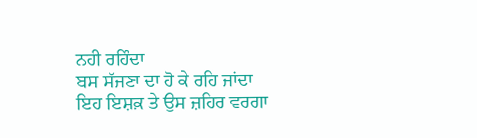ਨਹੀ ਰਹਿੰਦਾ
ਬਸ ਸੱਜਣਾ ਦਾ ਹੋ ਕੇ ਰਹਿ ਜਾਂਦਾ
ਇਹ ਇਸ਼ਕ਼ ਤੇ ਉਸ ਜ਼ਹਿਰ ਵਰਗਾ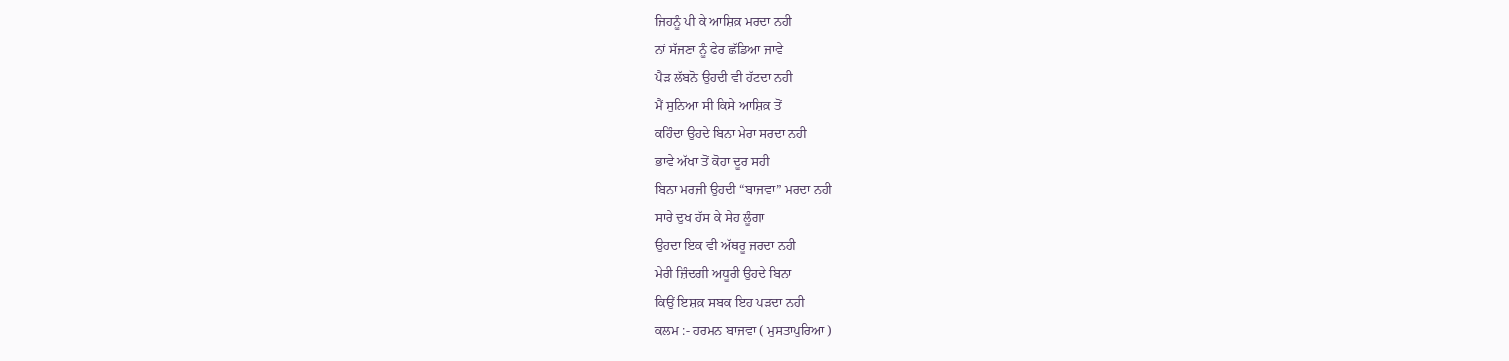ਜਿਹਨੂੰ ਪੀ ਕੇ ਆਸ਼ਿਕ਼ ਮਰਦਾ ਨਹੀ
ਨਾਂ ਸੱਜਣਾ ਨੂੰ ਫੇਰ ਛੱਡਿਆ ਜਾਵੇ
ਪੈੜ ਲੱਬਨੋ ਉਹਦੀ ਵੀ ਹੱਟਦਾ ਨਹੀ
ਮੈਂ ਸੁਨਿਆ ਸੀ ਕਿਸੇ ਆਸ਼ਿਕ਼ ਤੋਂ
ਕਹਿੰਦਾ ਉਹਦੇ ਬਿਨਾ ਮੇਰਾ ਸਰਦਾ ਨਹੀ
ਭਾਵੇ ਅੱਖਾ ਤੋਂ ਕੋਹਾ ਦੂਰ ਸਹੀ
ਬਿਨਾ ਮਰਜੀ ਉਹਦੀ “ਬਾਜਵਾ” ਮਰਦਾ ਨਹੀ
ਸਾਰੇ ਦੁਖ ਹੱਸ ਕੇ ਸੇਹ ਲੂੰਗਾ
ਉਹਦਾ ਇਕ ਵੀ ਅੱਥਰੂ ਜਰਦਾ ਨਹੀ
ਮੇਰੀ ਜ਼ਿੰਦਗੀ ਅਧੂਰੀ ਉਹਦੇ ਬਿਨਾ
ਕਿਉਂ ਇਸ਼ਕ਼ ਸਬਕ ਇਹ ਪੜਦਾ ਨਹੀ
ਕਲਮ :- ਹਰਮਨ ਬਾਜਵਾ ( ਮੁਸਤਾਪੁਰਿਆ )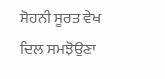ਸੋਹਨੀ ਸੂਰਤ ਵੇਖ ਦਿਲ ਸਮਝੋਉਣਾ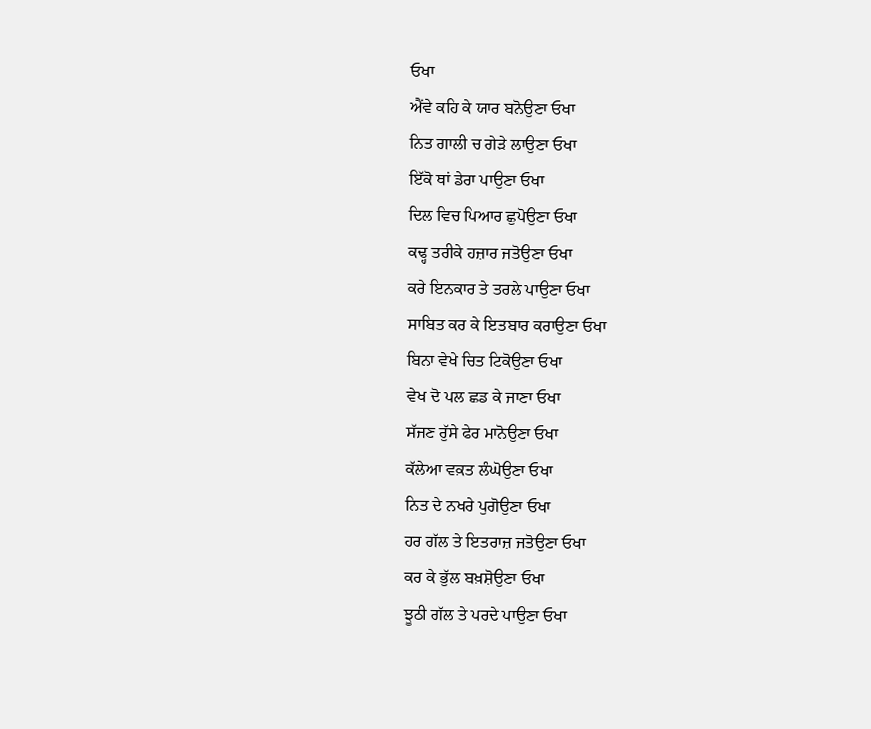ਓਖਾ
ਐਂਵੇ ਕਹਿ ਕੇ ਯਾਰ ਬਨੋਉਣਾ ਓਖਾ
ਨਿਤ ਗਾਲੀ ਚ ਗੇੜੇ ਲਾਉਣਾ ਓਖਾ
ਇੱਕੋ ਥਾਂ ਡੇਰਾ ਪਾਉਣਾ ਓਖਾ
ਦਿਲ ਵਿਚ ਪਿਆਰ ਛੁਪੋਉਣਾ ਓਖਾ
ਕਢ੍ਹ ਤਰੀਕੇ ਹਜ਼ਾਰ ਜਤੋਉਣਾ ਓਖਾ
ਕਰੇ ਇਨਕਾਰ ਤੇ ਤਰਲੇ ਪਾਉਣਾ ਓਖਾ
ਸਾਬਿਤ ਕਰ ਕੇ ਇਤਬਾਰ ਕਰਾਉਣਾ ਓਖਾ
ਬਿਨਾ ਵੇਖੇ ਚਿਤ ਟਿਕੋਉਣਾ ਓਖਾ
ਵੇਖ ਦੋ ਪਲ ਛਡ ਕੇ ਜਾਣਾ ਓਖਾ
ਸੱਜਣ ਰੁੱਸੇ ਫੇਰ ਮਾਨੋਉਣਾ ਓਖਾ
ਕੱਲੇਆ ਵਕ਼ਤ ਲੰਘੋਉਣਾ ਓਖਾ
ਨਿਤ ਦੇ ਨਖਰੇ ਪੁਗੋਉਣਾ ਓਖਾ
ਹਰ ਗੱਲ ਤੇ ਇਤਰਾਜ਼ ਜਤੋਉਣਾ ਓਖਾ
ਕਰ ਕੇ ਭੁੱਲ ਬਖ਼ਸ਼ੋਉਣਾ ਓਖਾ
ਝੂਠੀ ਗੱਲ ਤੇ ਪਰਦੇ ਪਾਉਣਾ ਓਖਾ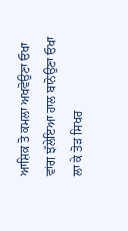ਆਸ਼ਿਕ਼ ਤੋ ਕਮਲਾ ਅਖਵੋਉਣਾ ਓਖਾ
ਵਾਂਗ ਝੱਲੇਇਆ ਹਾਲ ਬਾਨੋਉਣਾ ਓਖਾ
ਲਾ ਕੇ ਤੋੜ ਸਿਖਰ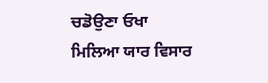ਚਡੋਉਣਾ ਓਖਾ
ਮਿਲਿਆ ਯਾਰ ਵਿਸਾਰ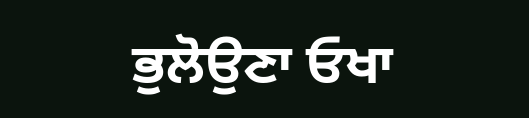ਭੁਲੋਉਣਾ ਓਖਾ